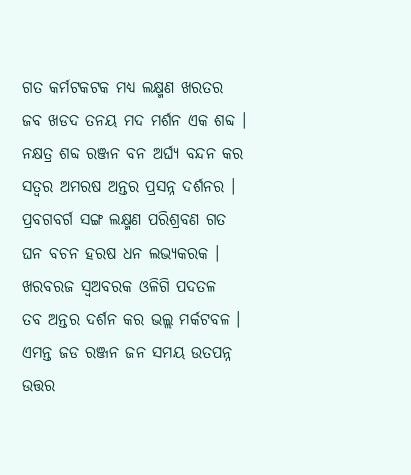ଗତ କର୍ମଟକଟକ ମଧ୍ୟ ଲକ୍ଷ୍ମଣ ଖରତର
ଜବ ଖଡଦ ତନୟ ମଦ ମର୍ଶନ ଏକ ଶବ୍ଦ ।
ନକ୍ଷତ୍ର ଶବ୍ଦ ରଞ୍ଜନ ବନ ଅର୍ଘ୍ୟ ବନ୍ଦନ କର
ସତ୍ବର ଅମରଷ ଅନ୍ତର ପ୍ରସନ୍ନ ଦର୍ଶନର ।
ପ୍ରବଗବର୍ଗ ସଙ୍ଗ ଲକ୍ଷ୍ମଣ ପରିଶ୍ରବଣ ଗତ
ଘନ ବଚନ ହରଷ ଧନ ଲଭ୍ୟକରକ ।
ଖରବରଜ ସ୍ଵଅବରକ ଓଳିଗି ପଦତଳ
ତବ ଅନ୍ତର ଦର୍ଶନ କର ଭଲ୍ଲ ମର୍କଟବଳ ।
ଏମନ୍ତ ଜଡ ରଞ୍ଜନ ଜନ ସମୟ ଉତପନ୍ନ
ଉତ୍ତର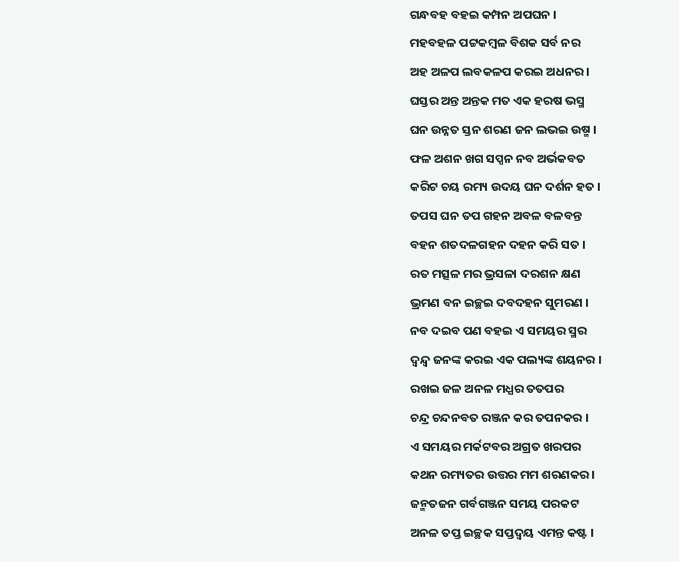ଗନ୍ଧବହ ବହଇ କମ୍ପନ ଅପଘନ ।
ମହବହଳ ପଟ୍ଟକମ୍ବଳ ବିଶକ ସର୍ବ ନର
ଅହ ଅଳପ ଲବକଳପ କରଇ ଅଧନର ।
ଘସ୍ତର ଅନ୍ତ ଅନ୍ତକ ମତ ଏକ ହରଷ ଭସ୍ମ
ଘନ ଉନ୍ନତ ସ୍ତନ ଶରଣ ଜନ ଲଭଇ ଉଷ୍ମ ।
ଫଳ ଅଶନ ଖଗ ସପ୍ସନ ନବ ଅର୍ଭକବତ
କରିଟ ଚୟ ରମ୍ୟ ଉଦୟ ଘନ ଦର୍ଶନ ହତ ।
ତପସ ଘନ ତପ ଗହନ ଅବଳ ବଳବନ୍ତ
ବହନ ଶତଦଳଗହନ ଦହନ କରି ସତ ।
ରତ ମତ୍ସଳ ମର ଭ୍ରସଳା ଦରଶନ କ୍ଷଣ
ଭ୍ରମଣ ବନ ଇଚ୍ଛଇ ଦବଦହନ ସୁମରଣ ।
ନବ ଦଇବ ପଣ ବହଇ ଏ ସମୟର ସ୍ମର
ଦ୍ବନ୍ଦ୍ବ ଜନଙ୍କ କରଇ ଏକ ପଲ୍ୟଙ୍କ ଶୟନର ।
ରଖଇ ଜଳ ଅନଳ ମଧ୍ଯର ତତପର
ଚନ୍ଦ୍ର ଚନ୍ଦନବତ ରଞ୍ଜନ କର ତପନକର ।
ଏ ସମୟର ମର୍କଟବର ଅଗ୍ରତ ଖରପର
କଥନ ରମ୍ୟତର ଉତ୍ତର ମମ ଶରଣକର ।
ଜନ୍ମତଜନ ଗର୍ବଗଞ୍ଜନ ସମୟ ପରକଟ
ଅନଳ ତପ୍ତ ଇଚ୍ଛକ ସପ୍ତଦ୍ବୟ ଏମନ୍ତ କଷ୍ଟ ।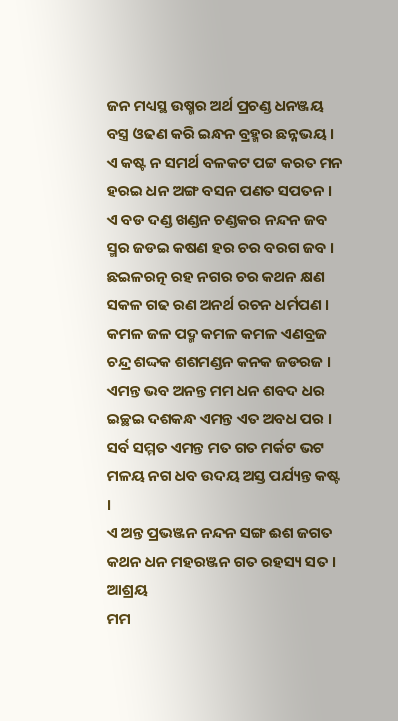ଜନ ମଧ୍ୟସ୍ଥ ଉଷ୍ମର ଅର୍ଥ ପ୍ରଚଣ୍ଡ ଧନଞ୍ଜୟ
ବସ୍ତ୍ର ଓଢଣ କରି ଇନ୍ଧନ ବ୍ରହ୍ମର ଛନ୍ନଭୟ ।
ଏ କଷ୍ଟ ନ ସମର୍ଥ ବଳକଟ ପଟ୍ଟ କରତ ମନ
ହରଇ ଧନ ଅଙ୍ଗ ବସନ ପଣତ ସପତନ ।
ଏ ବଡ ଦଣ୍ଡ ଖଣ୍ଡନ ଚଣ୍ଡକର ନନ୍ଦନ ଜବ
ସ୍ମର ଜଡଇ କଷଣ ହର ଚର ବରଗ ଜବ ।
ଛଇଳରତ୍ନ ରହ ନଗର ଚର କଥନ କ୍ଷଣ
ସକଳ ଗଢ ରଣ ଅନର୍ଥ ରଚନ ଧର୍ମପଣ ।
କମଳ ଜଳ ପଦ୍ମ କମଳ କମଳ ଏଣବ୍ରଜ
ଚନ୍ଦ୍ର ଶଦ୍ଦକ ଶଶମଣ୍ଡନ କନକ ଜଡରଜ ।
ଏମନ୍ତ ଭବ ଅନନ୍ତ ମମ ଧନ ଶବଦ ଧର
ଇଚ୍ଛଇ ଦଶକନ୍ଧ ଏମନ୍ତ ଏତ ଅବଧ ପର ।
ସର୍ବ ସମ୍ମତ ଏମନ୍ତ ମତ ଗତ ମର୍କଟ ଭଟ
ମଳୟ ନଗ ଧବ ଉଦୟ ଅସ୍ତ ପର୍ଯ୍ୟନ୍ତ କଷ୍ଟ ।
ଏ ଅନ୍ତ ପ୍ରଭଞ୍ଜନ ନନ୍ଦନ ସଙ୍ଗ ଈଶ ଜଗତ
କଥନ ଧନ ମହରଞ୍ଜନ ଗତ ରହସ୍ୟ ସତ ।
ଆଶ୍ରୟ
ମମ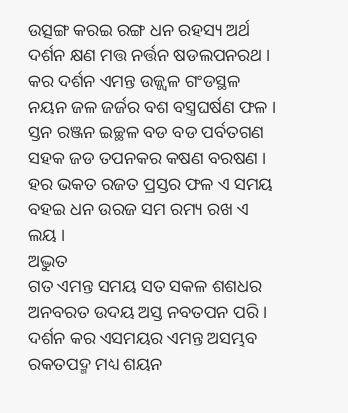ଉତ୍ସଙ୍ଗ କରଇ ରଙ୍ଗ ଧନ ରହସ୍ୟ ଅର୍ଥ
ଦର୍ଶନ କ୍ଷଣ ମତ୍ତ ନର୍ତ୍ତନ ଷଡଲପନରଥ ।
କର ଦର୍ଶନ ଏମନ୍ତ ଉଜ୍ଜ୍ଵଳ ଗଂଡସ୍ଥଳ
ନୟନ ଜଳ ଜର୍ଜର ବଶ ବସ୍ତ୍ରଘର୍ଷଣ ଫଳ ।
ସ୍ତନ ରଞ୍ଜନ ଇଚ୍ଛଳ ବଡ ବଡ ପର୍ବତଗଣ
ସହକ ଜଡ ତପନକର କଷଣ ବରଷଣ ।
ହର ଭକତ ରଜତ ପ୍ରସ୍ତର ଫଳ ଏ ସମୟ
ବହଇ ଧନ ଉରଜ ସମ ରମ୍ୟ ରଖ ଏ ଲୟ ।
ଅଦ୍ଭୁତ
ଗତ ଏମନ୍ତ ସମୟ ସତ ସକଳ ଶଶଧର
ଅନବରତ ଉଦୟ ଅସ୍ତ ନବତପନ ପରି ।
ଦର୍ଶନ କର ଏସମୟର ଏମନ୍ତ ଅସମ୍ଭବ
ରକତପଦ୍ମ ମଧ୍ୟ ଶୟନ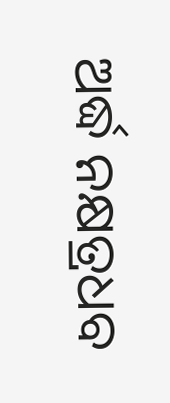ଅର୍ଦ୍ଧ ନକ୍ଷତ୍ରଧବ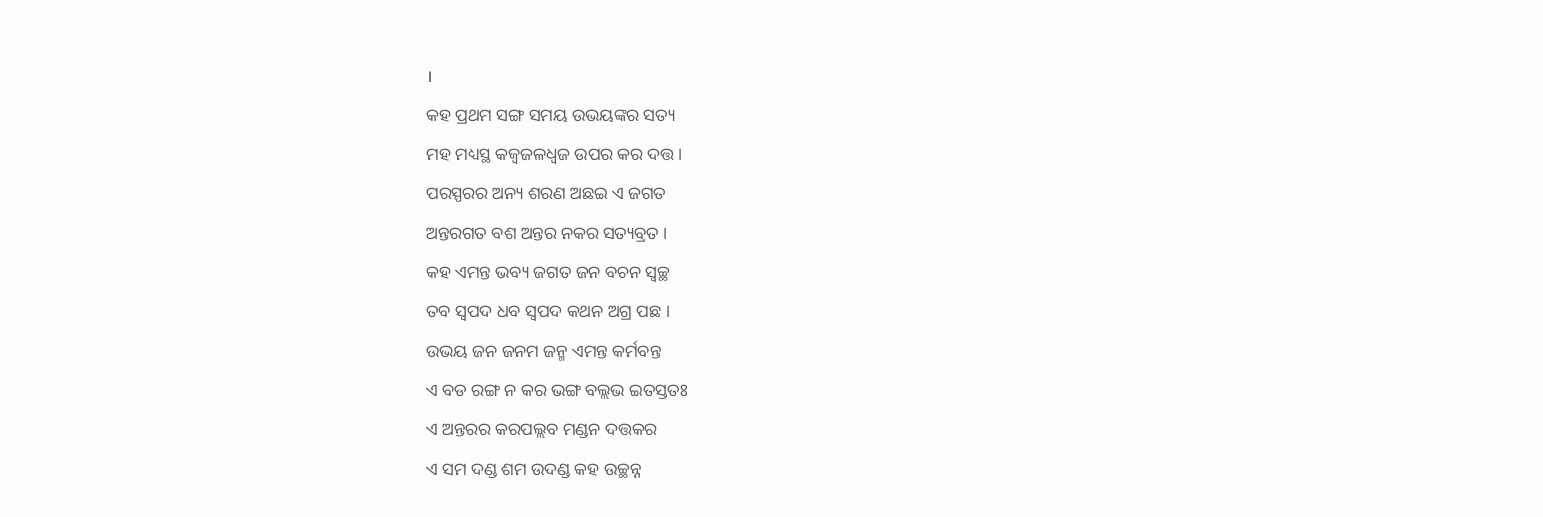।
କହ ପ୍ରଥମ ସଙ୍ଗ ସମୟ ଉଭୟଙ୍କର ସତ୍ୟ
ମହ ମଧ୍ୟସ୍ଥ କଜ୍ଵଜଳଧ୍ବଜ ଉପର କର ଦତ୍ତ ।
ପରସ୍ପରର ଅନ୍ୟ ଶରଣ ଅଛଇ ଏ ଜଗତ
ଅନ୍ତରଗତ ବଶ ଅନ୍ତର ନକର ସତ୍ୟବ୍ରତ ।
କହ ଏମନ୍ତ ଭବ୍ୟ ଜଗତ ଜନ ବଚନ ସ୍ବଚ୍ଛ
ତବ ସ୍ବପଦ ଧବ ସ୍ବପଦ କଥନ ଅଗ୍ର ପଛ ।
ଉଭୟ ଜନ ଜନମ ଜନ୍ମ ଏମନ୍ତ କର୍ମବନ୍ତ
ଏ ବଡ ରଙ୍ଗ ନ କର ଭଙ୍ଗ ବଲ୍ଲଭ ଇତସ୍ତତଃ
ଏ ଅନ୍ତରର କରପଲ୍ଲବ ମଣ୍ଡନ ଦତ୍ତକର
ଏ ସମ ଦଣ୍ଡ ଶମ ଉଦଣ୍ଡ କହ ଉଚ୍ଛନ୍ନ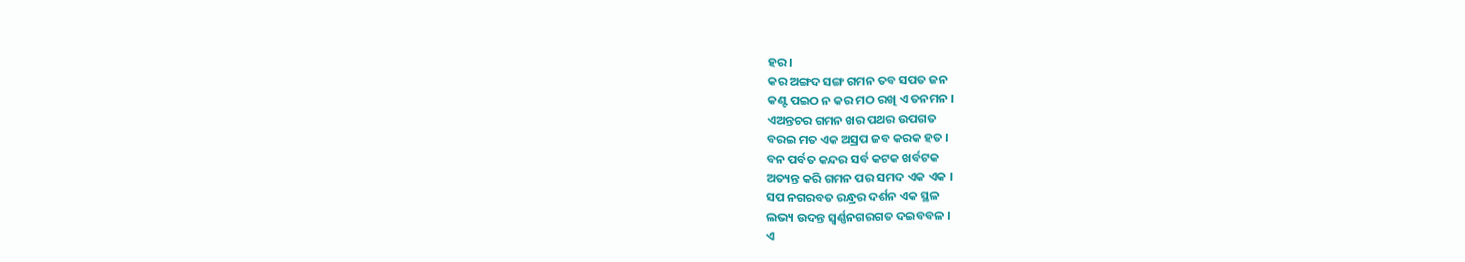ହର ।
କର ଅଙ୍ଗଦ ସଙ୍ଗ ଗମନ ତବ ସପତ ଜନ
କଣ୍ଟ ପଇଠ ନ କର ମଠ ରଖି ଏ ତନମନ ।
ଏଅନ୍ତଚର ଗମନ ଖର ପଥର ଉପଗତ
ବରଇ ମତ ଏକ ଅସ୍ରପ ଜବ କରକ ହତ ।
ବନ ପର୍ବତ କନ୍ଦର ସର୍ବ କଟକ ଖର୍ବଟକ
ଅତ୍ୟନ୍ତ କରି ଗମନ ପର ସମଦ ଏକ ଏକ ।
ସପ ନଗରବତ ରନ୍ଧ୍ରର ଦର୍ଶନ ଏକ ସ୍ଥଳ
ଲଭ୍ୟ ଉଦନ୍ତ ସ୍ବର୍ଣ୍ଣନଗରଗତ ଦଇବବଳ ।
ଏ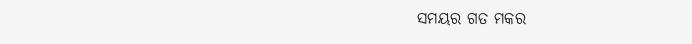ସମୟର ଗତ ମକର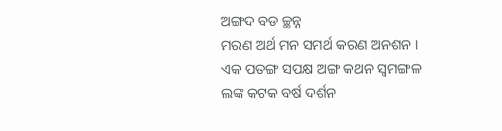ଅଙ୍ଗଦ ବଡ ଚ୍ଛନ୍ନ
ମରଣ ଅର୍ଥ ମନ ସମର୍ଥ କରଣ ଅନଶନ ।
ଏକ ପତଙ୍ଗ ସପକ୍ଷ ଅଙ୍ଗ କଥନ ସ୍ବମଙ୍ଗଳ
ଲଙ୍କ କଟକ ବର୍ଷ ଦର୍ଶନ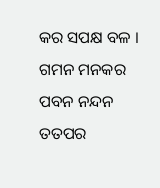କର ସପକ୍ଷ ବଳ ।
ଗମନ ମନକର ପବନ ନନ୍ଦନ ତତପର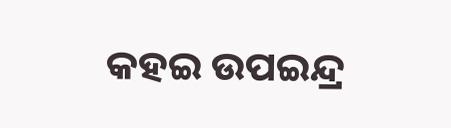କହଇ ଉପଇନ୍ଦ୍ର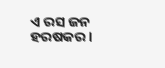ଏ ରସ ଜନ ହରଷକର ।